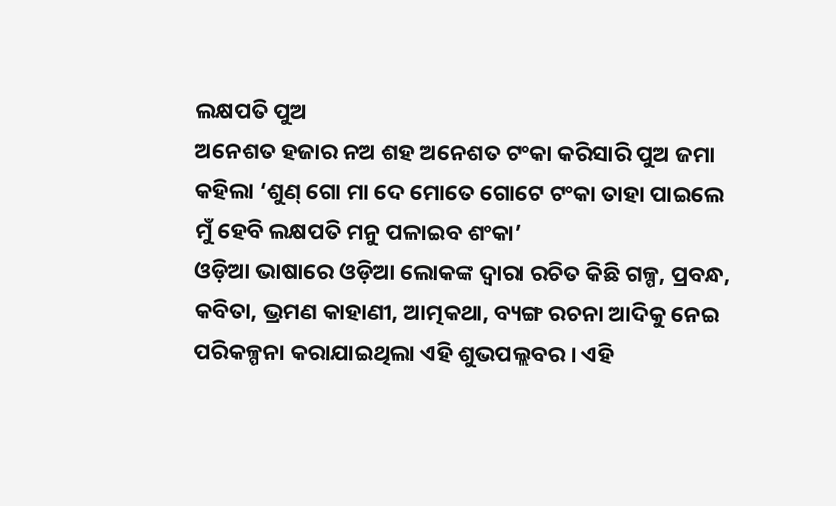ଲକ୍ଷପତି ପୁଅ
ଅନେଶତ ହଜାର ନଅ ଶହ ଅନେଶତ ଟଂକା କରିସାରି ପୁଅ ଜମା କହିଲା ‘ଶୁଣ୍ ଗୋ ମା ଦେ ମୋତେ ଗୋଟେ ଟଂକା ତାହା ପାଇଲେ ମୁଁ ହେବି ଲକ୍ଷପତି ମନୁ ପଳାଇବ ଶଂକା’
ଓଡ଼ିଆ ଭାଷାରେ ଓଡ଼ିଆ ଲୋକଙ୍କ ଦ୍ୱାରା ରଚିତ କିଛି ଗଳ୍ପ, ପ୍ରବନ୍ଧ, କବିତା, ଭ୍ରମଣ କାହାଣୀ, ଆତ୍ମକଥା, ବ୍ୟଙ୍ଗ ରଚନା ଆଦିକୁ ନେଇ ପରିକଳ୍ପନା କରାଯାଇଥିଲା ଏହି ଶୁଭପଲ୍ଲବର । ଏହି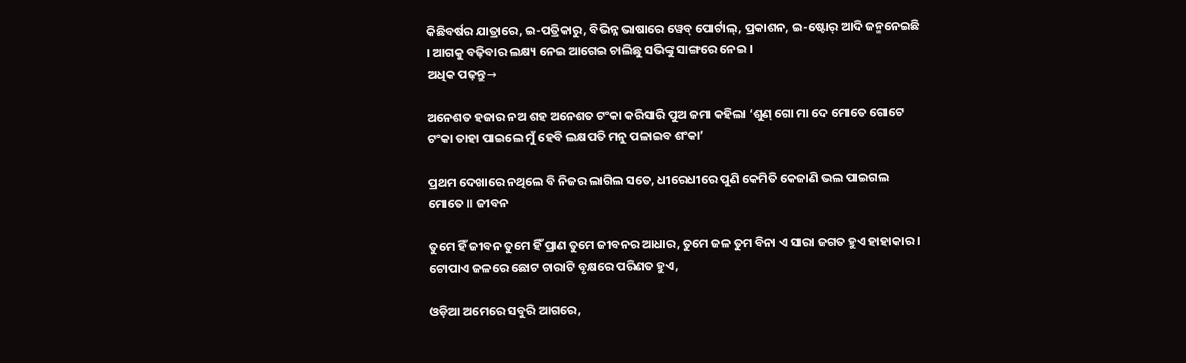କିଛିବର୍ଷର ଯାତ୍ରାରେ, ଇ-ପତ୍ରିକାରୁ, ବିଭିନ୍ନ ଭାଷାରେ ୱେବ୍ ପୋର୍ଟାଲ୍, ପ୍ରକାଶନ, ଇ-ଷ୍ଟୋର୍ ଆଦି ଜନ୍ମନେଇଛି । ଆଗକୁ ବଢ଼ିବାର ଲକ୍ଷ୍ୟ ନେଇ ଆଗେଇ ଚାଲିଛୁ ସଭିଙ୍କୁ ସାଙ୍ଗରେ ନେଇ ।
ଅଧିକ ପଢ଼ନ୍ତୁ→

ଅନେଶତ ହଜାର ନଅ ଶହ ଅନେଶତ ଟଂକା କରିସାରି ପୁଅ ଜମା କହିଲା ‘ଶୁଣ୍ ଗୋ ମା ଦେ ମୋତେ ଗୋଟେ ଟଂକା ତାହା ପାଇଲେ ମୁଁ ହେବି ଲକ୍ଷପତି ମନୁ ପଳାଇବ ଶଂକା’

ପ୍ରଥମ ଦେଖାରେ ନଥିଲେ ବି ନିଜର ଲାଗିଲ ସତେ, ଧୀରେଧୀରେ ପୁଣି କେମିତି କେଜାଣି ଭଲ ପାଇଗଲ ମୋତେ ॥ ଜୀବନ

ତୁମେ ହିଁ ଜୀବନ ତୁମେ ହିଁ ପ୍ରାଣ ତୁମେ ଜୀବନର ଆଧାର, ତୁମେ ଜଳ ତୁମ ବିନା ଏ ସାରା ଜଗତ ହୁଏ ହାହାକାର । ଟୋପାଏ ଜଳରେ ଛୋଟ ଚାରାଟି ବୃକ୍ଷରେ ପରିଣତ ହୁଏ,

ଓଡ଼ିଆ ଅମେରେ ସବୁରି ଆଗରେ,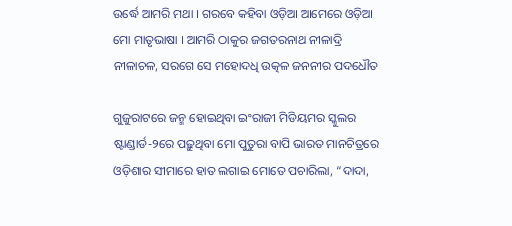ଉର୍ଦ୍ଧେ ଆମରି ମଥା । ଗରବେ କହିବା ଓଡ଼ିଆ ଆମେରେ ଓଡ଼ିଆ ମୋ ମାତୃଭାଷା । ଆମରି ଠାକୁର ଜଗତରନାଥ ନୀଳାଦ୍ରି ନୀଳାଚଳ, ସରଗେ ସେ ମହୋଦଧି ଉତ୍କଳ ଜନନୀର ପଦଧୌତ

ଗୁଜୁରାଟରେ ଜନ୍ମ ହୋଇଥିବା ଇଂରାଜୀ ମିଡିୟମର ସ୍କୁଲର ଷ୍ଟାଣ୍ଡାର୍ଡ-୨ରେ ପଢ଼ୁଥିବା ମୋ ପୁତୁରା ବାପି ଭାରତ ମାନଚିତ୍ରରେ ଓଡ଼ିଶାର ସୀମାରେ ହାତ ଲଗାଇ ମୋତେ ପଚାରିଲା, “ଦାଦା,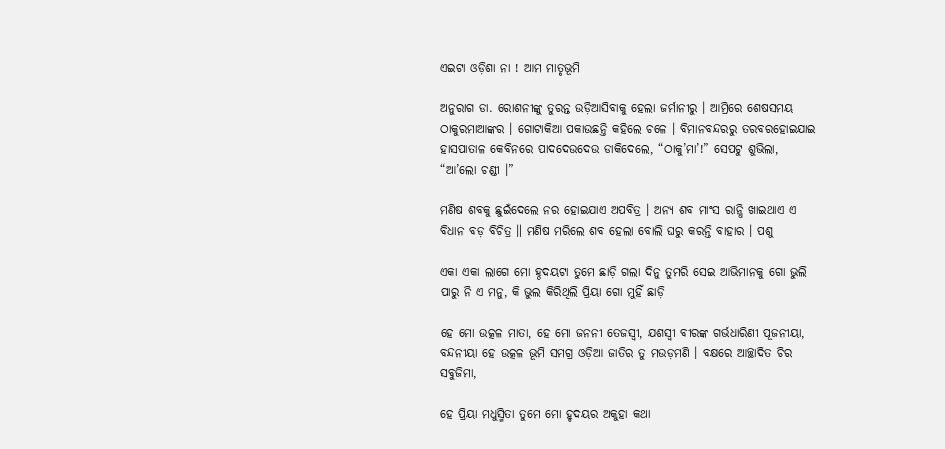ଏଇଟା ଓଡ଼ିଶା ନା ! ଆମ ମାତୃଭୂମି

ଅନୁରାଗ ଡା. ରୋଶନୀଙ୍କୁ ତୁରନ୍ତ ଉଡ଼ିଆସିବାକୁ ହେଲା ଜର୍ମାନୀରୁ । ଆମ୍ରିରେ ଶେଷସମୟ ଠାକୁରମାଆଙ୍କର । ଗୋଟାକିଆ ପକାଉଛନ୍ତି କହିଲେ ଚଳେ । ବିମାନବନ୍ଦରରୁ ତରବରହୋଇଯାଇ ହାସପାତାଳ କେବିନରେ ପାଦଦେଉଦେଉ ଡାକିଦେଲେ, “ଠାକୁ’ମା’!” ସେପଟୁ ଶୁଭିଲା, “ଆ’ଲୋ ଚଣ୍ଡୀ ।”

ମଣିଷ ଶବକୁ ଛୁଇଁଦେଲେ ନର ହୋଇଯାଏ ଅପବିତ୍ର । ଅନ୍ୟ ଶବ ମାଂସ ରାନ୍ଧି ଖାଇଥାଏ ଏ ବିଧାନ ବଡ଼ ବିଚିତ୍ର ॥ ମଣିଷ ମରିଲେ ଶବ ହେଲା ବୋଲି ଘରୁ କରନ୍ତି ବାହାର । ପଶୁ

ଏକା ଏକା ଲାଗେ ମୋ ହ୍ଠଦୟଟା ତୁମେ ଛାଡ଼ି ଗଲା ଦିନୁ ତୁମରି ସେଇ ଆଭିମାନକୁ ଗୋ ଭୁଲି ପାରୁ ନି ଏ ମନୁ, କି ଭୁଲ କିରିଥିଲି ପ୍ରିୟା ଗୋ ମୁହିଁ ଛାଡ଼ି

ହେ ମୋ ଉତ୍କଳ ମାତା, ହେ ମୋ ଜନନୀ ତେଜସ୍ଵୀ, ଯଶସ୍ୱୀ ବୀରଙ୍କ ଗର୍ଭଧାରିଣୀ ପୂଜନୀୟା, ବନ୍ଦନୀୟା ହେ ଉତ୍କଳ ଭୂମି ସମଗ୍ର ଓଡ଼ିଆ ଜାତିର ତୁ ମଉଡ଼ମଣି । ବକ୍ଷରେ ଆଚ୍ଛାଦିତ ଚିର ସବୁଜିମା,

ହେ ପ୍ରିୟା ମଧୁସ୍ମିତା ତୁମେ ମୋ ହୃଦୟର ଅକୁହା କଥା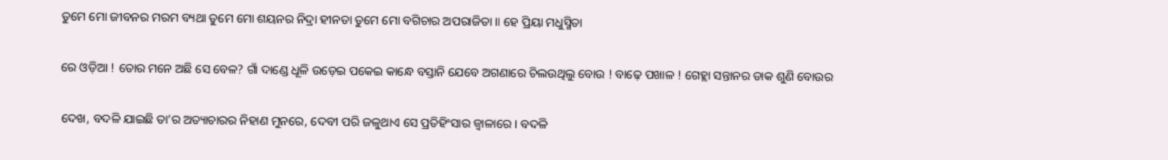ତୁମେ ମୋ ଜୀବନର ମରମ ବ୍ୟଥା ତୁମେ ମୋ ଶୟନର ନିଦ୍ରା ହୀନତା ତୁମେ ମୋ ବଗିଚାର ଅପରାଜିତା ॥ ହେ ପ୍ରିୟା ମଧୁସ୍ମିତା

ରେ ଓଡ଼ିଆ ! ତୋର ମନେ ଅଛି ସେ ବେଳ? ଗାଁ ଦାଣ୍ଡେ ଧୂଳି ଉଡ଼େଇ ପକେଇ କାନ୍ଧେ ବସ୍ତାନି ଯେବେ ଅଗଣାରେ ଚିଲଉଥିଲୁ ବୋଉ ! ବାଢ଼େ ପଖାଳ ! ଗେହ୍ଲା ସନ୍ତାନର ଡାକ ଶୁଣି ବୋଉର

ଦେଖ, ବଦଳି ଯାଇଛି ତା’ର ଅତ୍ୟାଚାରର ନିହାଣ ମୁନରେ, ଦେବୀ ପରି ଜଳୁଥାଏ ସେ ପ୍ରତିହିଂସାର ଜ୍ଵାଳାରେ । ବଦଳି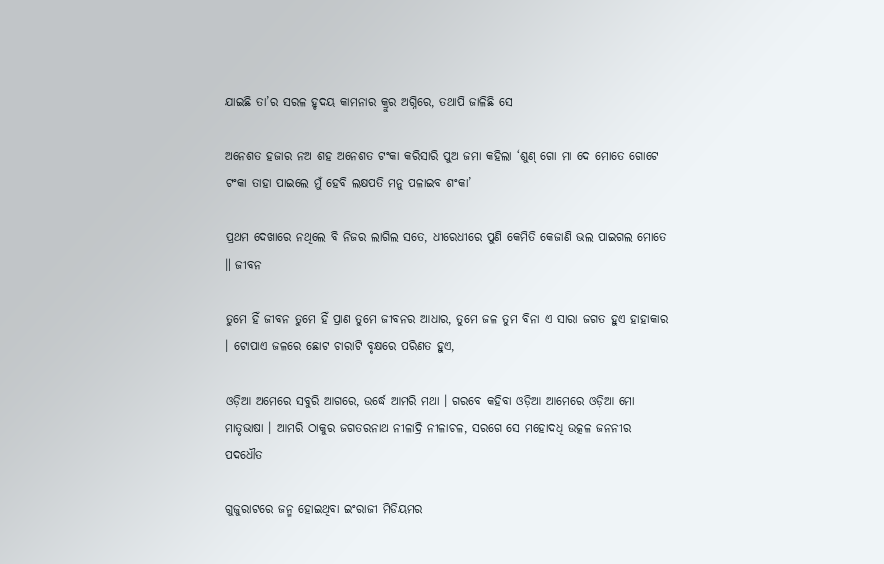ଯାଇଛି ତା’ର ସରଳ ହୃଦୟ କାମନାର କ୍ରୁର ଅଗ୍ନିରେ, ତଥାପି ଜାଳିଛି ସେ

ଅନେଶତ ହଜାର ନଅ ଶହ ଅନେଶତ ଟଂକା କରିସାରି ପୁଅ ଜମା କହିଲା ‘ଶୁଣ୍ ଗୋ ମା ଦେ ମୋତେ ଗୋଟେ ଟଂକା ତାହା ପାଇଲେ ମୁଁ ହେବି ଲକ୍ଷପତି ମନୁ ପଳାଇବ ଶଂକା’

ପ୍ରଥମ ଦେଖାରେ ନଥିଲେ ବି ନିଜର ଲାଗିଲ ସତେ, ଧୀରେଧୀରେ ପୁଣି କେମିତି କେଜାଣି ଭଲ ପାଇଗଲ ମୋତେ ॥ ଜୀବନ

ତୁମେ ହିଁ ଜୀବନ ତୁମେ ହିଁ ପ୍ରାଣ ତୁମେ ଜୀବନର ଆଧାର, ତୁମେ ଜଳ ତୁମ ବିନା ଏ ସାରା ଜଗତ ହୁଏ ହାହାକାର । ଟୋପାଏ ଜଳରେ ଛୋଟ ଚାରାଟି ବୃକ୍ଷରେ ପରିଣତ ହୁଏ,

ଓଡ଼ିଆ ଅମେରେ ସବୁରି ଆଗରେ, ଉର୍ଦ୍ଧେ ଆମରି ମଥା । ଗରବେ କହିବା ଓଡ଼ିଆ ଆମେରେ ଓଡ଼ିଆ ମୋ ମାତୃଭାଷା । ଆମରି ଠାକୁର ଜଗତରନାଥ ନୀଳାଦ୍ରି ନୀଳାଚଳ, ସରଗେ ସେ ମହୋଦଧି ଉତ୍କଳ ଜନନୀର ପଦଧୌତ

ଗୁଜୁରାଟରେ ଜନ୍ମ ହୋଇଥିବା ଇଂରାଜୀ ମିଡିୟମର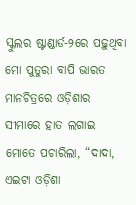ସ୍କୁଲର ଷ୍ଟାଣ୍ଡାର୍ଡ-୨ରେ ପଢ଼ୁଥିବା ମୋ ପୁତୁରା ବାପି ଭାରତ ମାନଚିତ୍ରରେ ଓଡ଼ିଶାର ସୀମାରେ ହାତ ଲଗାଇ ମୋତେ ପଚାରିଲା, “ଦାଦା, ଏଇଟା ଓଡ଼ିଶା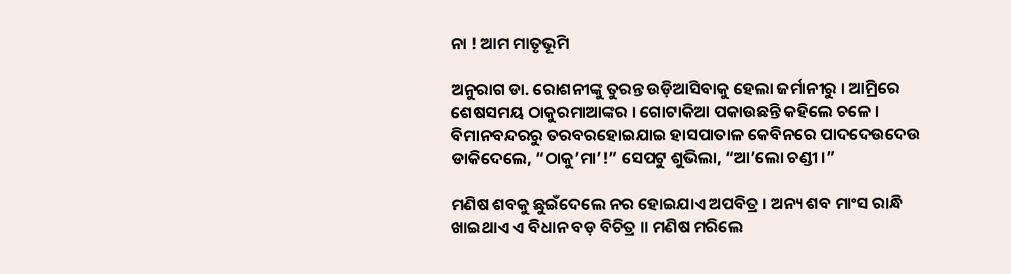ନା ! ଆମ ମାତୃଭୂମି

ଅନୁରାଗ ଡା. ରୋଶନୀଙ୍କୁ ତୁରନ୍ତ ଉଡ଼ିଆସିବାକୁ ହେଲା ଜର୍ମାନୀରୁ । ଆମ୍ରିରେ ଶେଷସମୟ ଠାକୁରମାଆଙ୍କର । ଗୋଟାକିଆ ପକାଉଛନ୍ତି କହିଲେ ଚଳେ । ବିମାନବନ୍ଦରରୁ ତରବରହୋଇଯାଇ ହାସପାତାଳ କେବିନରେ ପାଦଦେଉଦେଉ ଡାକିଦେଲେ, “ଠାକୁ’ମା’!” ସେପଟୁ ଶୁଭିଲା, “ଆ’ଲୋ ଚଣ୍ଡୀ ।”

ମଣିଷ ଶବକୁ ଛୁଇଁଦେଲେ ନର ହୋଇଯାଏ ଅପବିତ୍ର । ଅନ୍ୟ ଶବ ମାଂସ ରାନ୍ଧି ଖାଇଥାଏ ଏ ବିଧାନ ବଡ଼ ବିଚିତ୍ର ॥ ମଣିଷ ମରିଲେ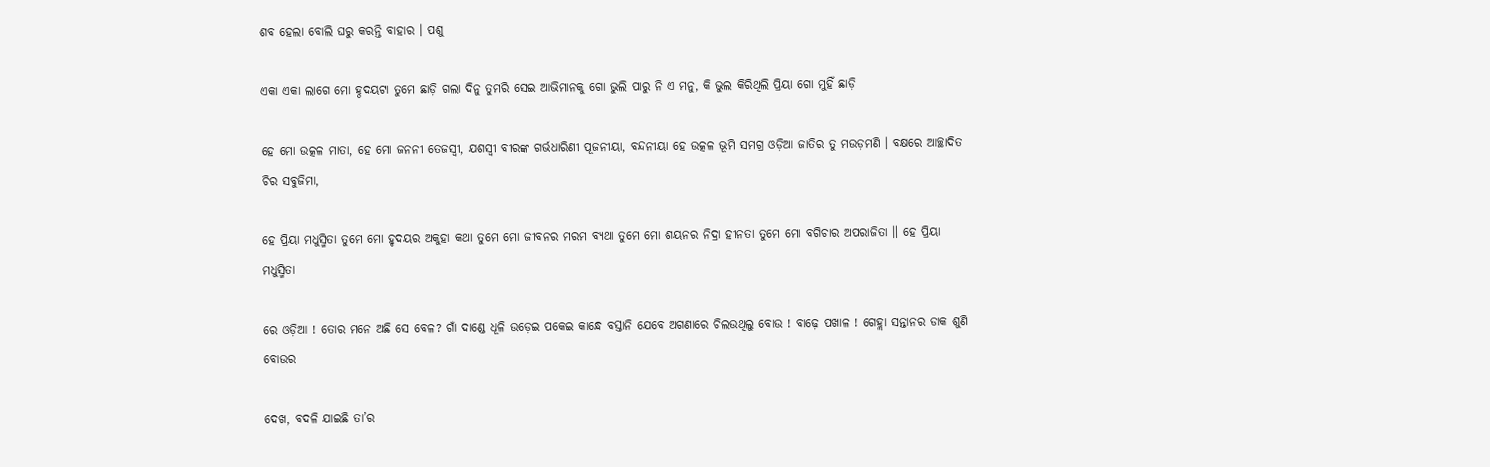ଶବ ହେଲା ବୋଲି ଘରୁ କରନ୍ତି ବାହାର । ପଶୁ

ଏକା ଏକା ଲାଗେ ମୋ ହ୍ଠଦୟଟା ତୁମେ ଛାଡ଼ି ଗଲା ଦିନୁ ତୁମରି ସେଇ ଆଭିମାନକୁ ଗୋ ଭୁଲି ପାରୁ ନି ଏ ମନୁ, କି ଭୁଲ କିରିଥିଲି ପ୍ରିୟା ଗୋ ମୁହିଁ ଛାଡ଼ି

ହେ ମୋ ଉତ୍କଳ ମାତା, ହେ ମୋ ଜନନୀ ତେଜସ୍ଵୀ, ଯଶସ୍ୱୀ ବୀରଙ୍କ ଗର୍ଭଧାରିଣୀ ପୂଜନୀୟା, ବନ୍ଦନୀୟା ହେ ଉତ୍କଳ ଭୂମି ସମଗ୍ର ଓଡ଼ିଆ ଜାତିର ତୁ ମଉଡ଼ମଣି । ବକ୍ଷରେ ଆଚ୍ଛାଦିତ ଚିର ସବୁଜିମା,

ହେ ପ୍ରିୟା ମଧୁସ୍ମିତା ତୁମେ ମୋ ହୃଦୟର ଅକୁହା କଥା ତୁମେ ମୋ ଜୀବନର ମରମ ବ୍ୟଥା ତୁମେ ମୋ ଶୟନର ନିଦ୍ରା ହୀନତା ତୁମେ ମୋ ବଗିଚାର ଅପରାଜିତା ॥ ହେ ପ୍ରିୟା ମଧୁସ୍ମିତା

ରେ ଓଡ଼ିଆ ! ତୋର ମନେ ଅଛି ସେ ବେଳ? ଗାଁ ଦାଣ୍ଡେ ଧୂଳି ଉଡ଼େଇ ପକେଇ କାନ୍ଧେ ବସ୍ତାନି ଯେବେ ଅଗଣାରେ ଚିଲଉଥିଲୁ ବୋଉ ! ବାଢ଼େ ପଖାଳ ! ଗେହ୍ଲା ସନ୍ତାନର ଡାକ ଶୁଣି ବୋଉର

ଦେଖ, ବଦଳି ଯାଇଛି ତା’ର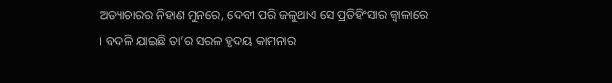ଅତ୍ୟାଚାରର ନିହାଣ ମୁନରେ, ଦେବୀ ପରି ଜଳୁଥାଏ ସେ ପ୍ରତିହିଂସାର ଜ୍ଵାଳାରେ । ବଦଳି ଯାଇଛି ତା’ର ସରଳ ହୃଦୟ କାମନାର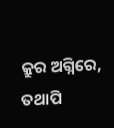କ୍ରୁର ଅଗ୍ନିରେ, ତଥାପି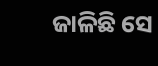ଜାଳିଛି ସେ